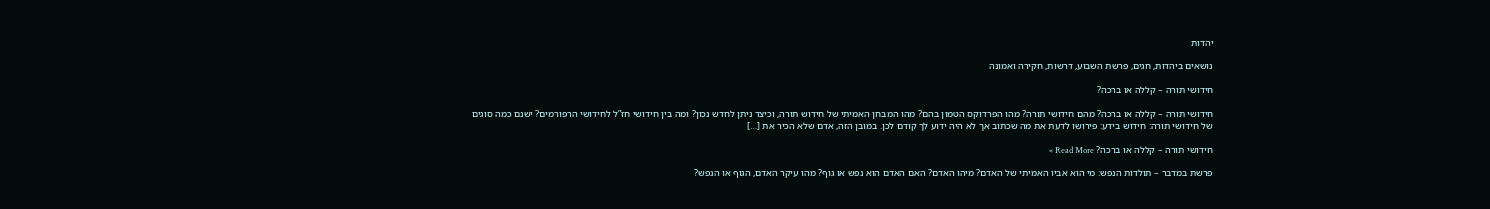יהדות

נושאים ביהדות, חגים, פרשת השבוע, דרשות, חקירה ואמונה

חידושי תורה – קללה או ברכה?

חידושי תורה – קללה או ברכה? מהם חידושי תורה? מהו הפרדוקס הטמון בהם? מהו המבחן האמיתי של חידוש תורה, וכיצד ניתן לחדש נכון? ומה בין חידושי חז”ל לחידושי הרפורמים? ישנם כמה סוגים של חידושי תורה: חידוש בידע: פירושו לדעת את מה שכתוב אך לא היה ידוע לך קודם לכן. במובן הזה, אדם שלא הכיר את […]

חידושי תורה – קללה או ברכה? Read More »

פרשת במדבר – תולדות הנפש: מי הוא אביו האמיתי של האדם? מיהו האדם? האם האדם הוא נפש או גוף? מהו עיקר האדם, הגוף או הנפש?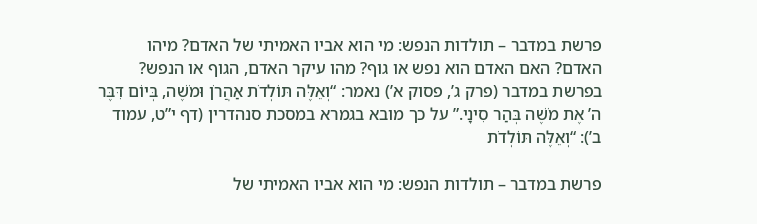פרשת במדבר – תולדות הנפש: מי הוא אביו האמיתי של האדם? מיהו האדם? האם האדם הוא נפש או גוף? מהו עיקר האדם, הגוף או הנפש? בפרשת במדבר (פרק ג’, פסוק א’) נאמר: “וְאֵלֶּה תּוֹלְדֹת אַהֲרֹן וּמֹשֶׁה, בְּיוֹם דִּבֶּר ה’ אֶת מֹשֶׁה בְּהַר סִינָי.” על כך מובא בגמרא במסכת סנהדרין (דף י”ט, עמוד ב’): “וְאֵלֶּה תּוֹלְדֹת

פרשת במדבר – תולדות הנפש: מי הוא אביו האמיתי של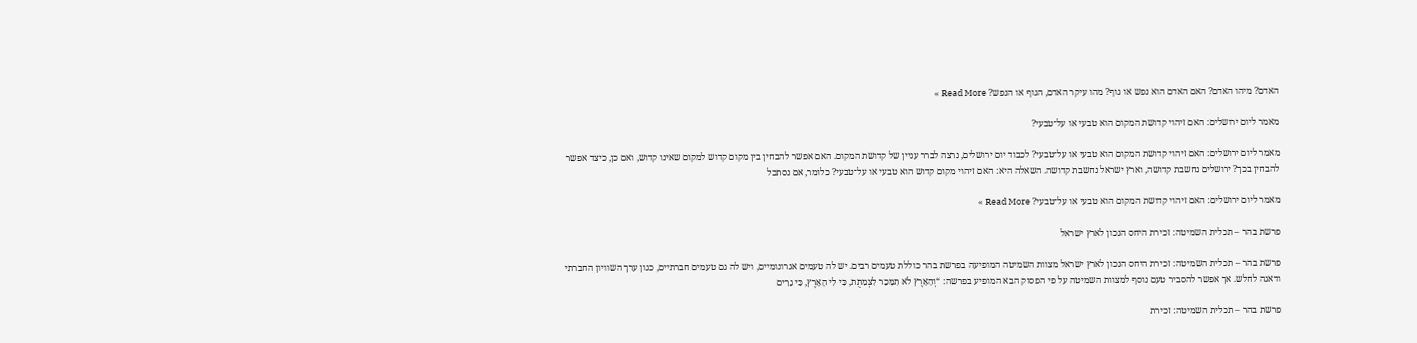האדם? מיהו האדם? האם האדם הוא נפש או גוף? מהו עיקר האדם, הגוף או הנפש? Read More »

מאמר ליום ירושלים: האם זיהוי קדושת המקום הוא טבעי או על־טבעי?

מאמר ליום ירושלים: האם זיהוי קדושת המקום הוא טבעי או על־טבעי? לכבוד יום ירושלים, נרצה לברר עניין של קדושת המקום. האם אפשר להבחין בין מקום קדוש למקום שאינו קדוש, ואם כן, כיצד אפשר להבחין בכך? ירושלים נחשבת קדושה, וארץ ישראל נחשבת קדושה. השאלה היא: האם זיהוי מקום קדוש הוא טבעי או על־טבעי? כלומר, אם נסתכל

מאמר ליום ירושלים: האם זיהוי קדושת המקום הוא טבעי או על־טבעי? Read More »

פרשת בהר – תכלית השמיטה: זכירת היחס הנכון לארץ ישראל

פרשת בהר – תכלית השמיטה: זכירת היחס הנכון לארץ ישראל מצוות השמיטה המופיעה בפרשת בהר כוללת טעמים רבים. יש לה טעמים אגרונומיים, ויש לה גם טעמים חברתיים, כגון ערך השוויון החברתי ודאגה לחלש. אך אפשר להסביר טעם נוסף למצוות השמיטה על פי הפסוק הבא המופיע בפרשה: “וְהָאָרֶץ לֹא תִמָּכֵר לִצְמִתֻת, כִּי לִי הָאָרֶץ, כִּי גֵרִים

פרשת בהר – תכלית השמיטה: זכירת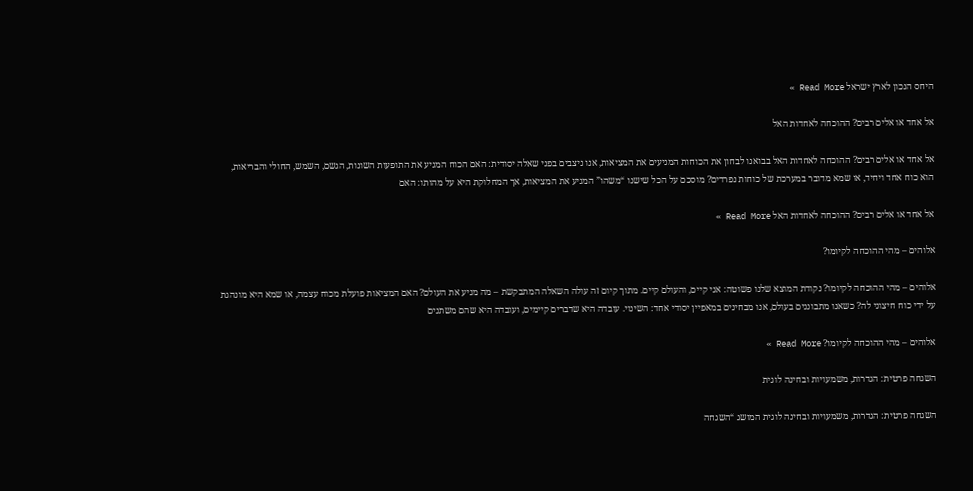היחס הנכון לארץ ישראל Read More »

אל אחד או אלים רבים? ההוכחה לאחדות האל

אל אחד או אלים רבים? ההוכחה לאחדות האל בבואנו לבחון את הכוחות המניעים את המציאות, אנו ניצבים בפני שאלה יסודית: האם הכוח המניע את התופעות השונות, הגשם, השמש, החולי והבריאות, הוא כוח אחד ויחיד, או שמא מדובר במערכת של כוחות נפרדים? מוסכם על הכל שישנו “משהו” המניע את המציאות, אך המחלוקת היא על מהותו: האם

אל אחד או אלים רבים? ההוכחה לאחדות האל Read More »

אלוהים – מהי ההוכחה לקיומו?

אלוהים – מהי ההוכחה לקיומו? נקודת המוצא שלנו פשוטה: אני קיים, והעולם קיים. מתוך קיום זה עולה השאלה המתבקשת – מה מניע את העולם? האם המציאות פועלת מכוח עצמה, או שמא היא מונהגת על ידי כוח חיצוני לה? כשאנו מתבוננים בעולם, אנו מבחינים במאפיין יסודי אחד: השינוי. עובדה היא שדברים קיימים, ועובדה היא שהם משתנים

אלוהים – מהי ההוכחה לקיומו? Read More »

השגחה פרטית: הגדרות, משמעויות ובחינה לוגית

השגחה פרטית: הגדרות, משמעויות ובחינה לוגית המושג “השגחה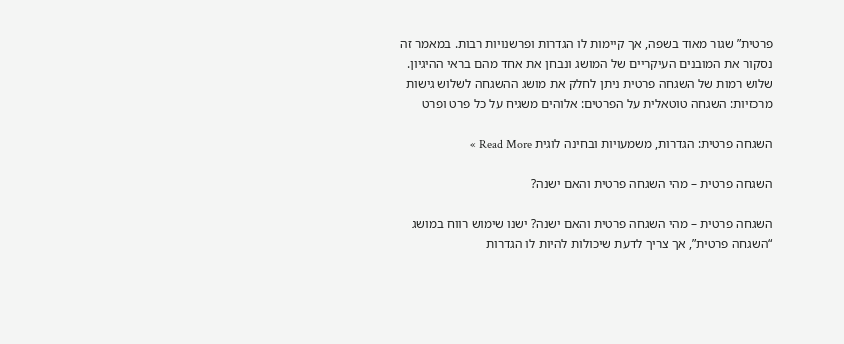פרטית” שגור מאוד בשפה, אך קיימות לו הגדרות ופרשנויות רבות. במאמר זה נסקור את המובנים העיקריים של המושג ונבחן את אחד מהם בראי ההיגיון. שלוש רמות של השגחה פרטית ניתן לחלק את מושג ההשגחה לשלוש גישות מרכזיות: השגחה טוטאלית על הפרטים: אלוהים משגיח על כל פרט ופרט

השגחה פרטית: הגדרות, משמעויות ובחינה לוגית Read More »

השגחה פרטית – מהי השגחה פרטית והאם ישנה?

השגחה פרטית – מהי השגחה פרטית והאם ישנה? ישנו שימוש רווח במושג “השגחה פרטית”, אך צריך לדעת שיכולות להיות לו הגדרות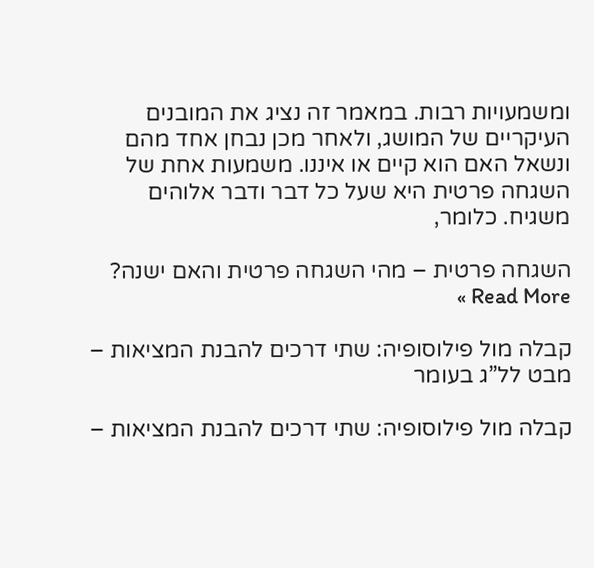ומשמעויות רבות. במאמר זה נציג את המובנים העיקריים של המושג, ולאחר מכן נבחן אחד מהם ונשאל האם הוא קיים או איננו. משמעות אחת של השגחה פרטית היא שעל כל דבר ודבר אלוהים משגיח. כלומר,

השגחה פרטית – מהי השגחה פרטית והאם ישנה? Read More »

קבלה מול פילוסופיה: שתי דרכים להבנת המציאות – מבט לל”ג בעומר

קבלה מול פילוסופיה: שתי דרכים להבנת המציאות –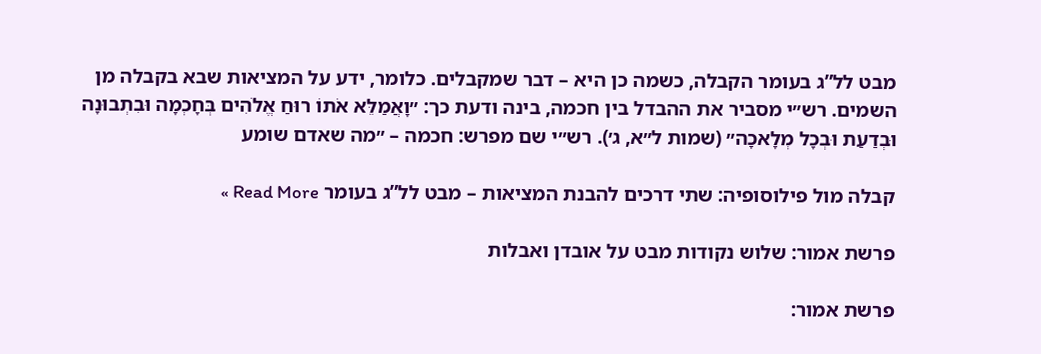מבט לל”ג בעומר הקבלה, כשמה כן היא – דבר שמקבלים. כלומר, ידע על המציאות שבא בקבלה מן השמים. רש״י מסביר את ההבדל בין חכמה, בינה ודעת כך: ״וָאֲמַלֵּא אֹתוֹ רוּחַ אֱלֹהִים בְּחָכְמָה וּבִתְבוּנָה וּבְדַעַת וּבְכָל מְלָאכָה״ (שמות ל״א, ג׳). רש״י שם מפרש: חכמה – ״מה שאדם שומע

קבלה מול פילוסופיה: שתי דרכים להבנת המציאות – מבט לל”ג בעומר Read More »

פרשת אמור: שלוש נקודות מבט על אובדן ואבלות

פרשת אמור: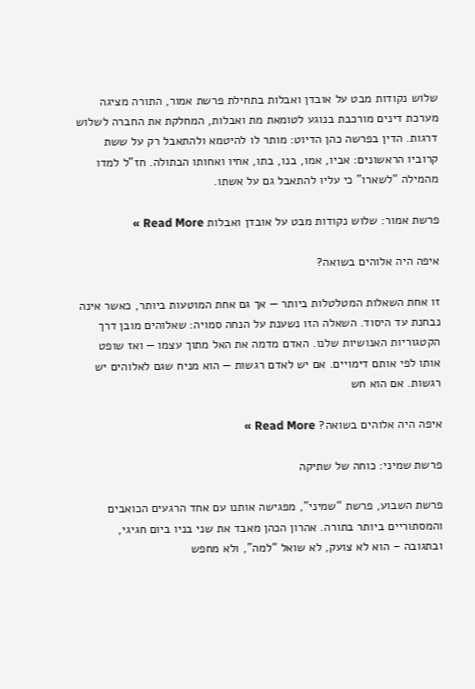שלוש נקודות מבט על אובדן ואבלות בתחילת פרשת אמור, התורה מציגה מערכת דינים מורכבת בנוגע לטומאת מת ואבלות, המחלקת את החברה לשלוש דרגות. הדין בפרשה כהן הדיוט: מותר לו להיטמא ולהתאבל רק על ששת קרוביו הראשונים: אביו, אמו, בנו, בתו, אחיו ואחותו הבתולה. חז”ל למדו מהמילה “לשארו” כי עליו להתאבל גם על אשתו.

פרשת אמור: שלוש נקודות מבט על אובדן ואבלות Read More »

איפה היה אלוהים בשואה?

זו אחת השאלות המטלטלות ביותר — אך גם אחת המוטעות ביותר, כאשר אינה נבחנת עד היסוד. השאלה הזו נשענת על הנחה סמויה: שאלוהים מובן דרך הקטגוריות האנושיות שלנו. האדם מדמה את האל מתוך עצמו — ואז שופט אותו לפי אותם דימויים. אם יש לאדם רגשות — הוא מניח שגם לאלוהים יש רגשות. אם הוא חש

איפה היה אלוהים בשואה? Read More »

פרשת שמיני: כוחה של שתיקה

פרשת השבוע, פרשת “שמיני”, מפגישה אותנו עם אחד הרגעים הכואבים והמסתוריים ביותר בתורה. אהרון הכהן מאבד את שני בניו ביום חגיגי, ובתגובה – הוא לא צועק, לא שואל “למה”, ולא מחפש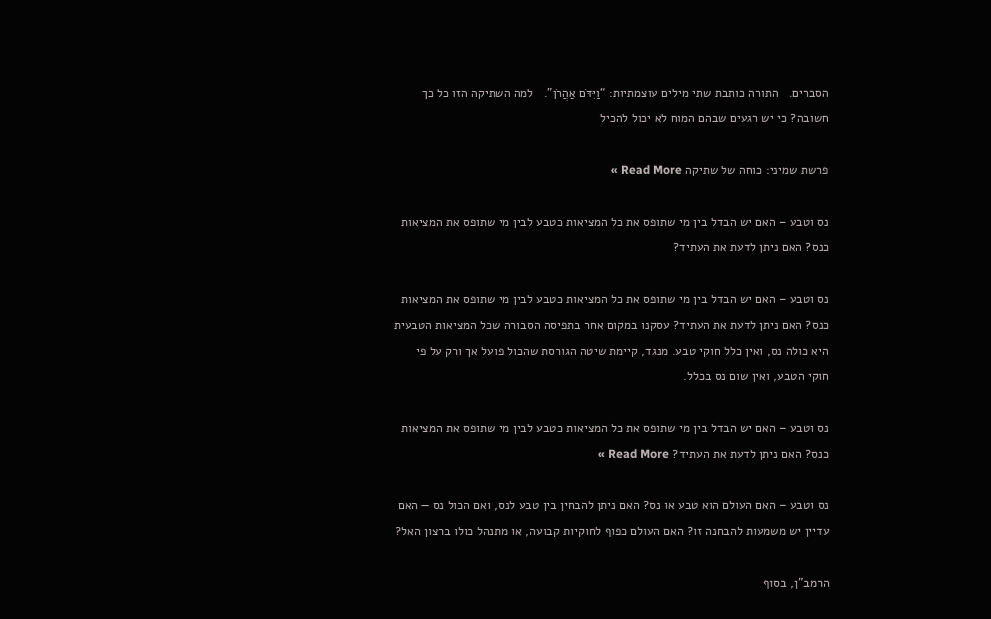הסברים.   התורה כותבת שתי מילים עוצמתיות: “וַיִּדֹּם אַהֲרֹן”.   למה השתיקה הזו כל כך חשובה? כי יש רגעים שבהם המוח לא יכול להכיל

פרשת שמיני: כוחה של שתיקה Read More »

נס וטבע – האם יש הבדל בין מי שתופס את כל המציאות כטבע לבין מי שתופס את המציאות כנס? האם ניתן לדעת את העתיד?

נס וטבע – האם יש הבדל בין מי שתופס את כל המציאות כטבע לבין מי שתופס את המציאות כנס? האם ניתן לדעת את העתיד? עסקנו במקום אחר בתפיסה הסבורה שכל המציאות הטבעית היא כולה נס, ואין כלל חוקי טבע. מנגד, קיימת שיטה הגורסת שהכול פועל אך ורק על פי חוקי הטבע, ואין שום נס בכלל.

נס וטבע – האם יש הבדל בין מי שתופס את כל המציאות כטבע לבין מי שתופס את המציאות כנס? האם ניתן לדעת את העתיד? Read More »

נס וטבע – האם העולם הוא טבע או נס? האם ניתן להבחין בין טבע לנס, ואם הכול נס — האם עדיין יש משמעות להבחנה זו? האם העולם כפוף לחוקיות קבועה, או מתנהל כולו ברצון האל?

הרמב”ן, בסוף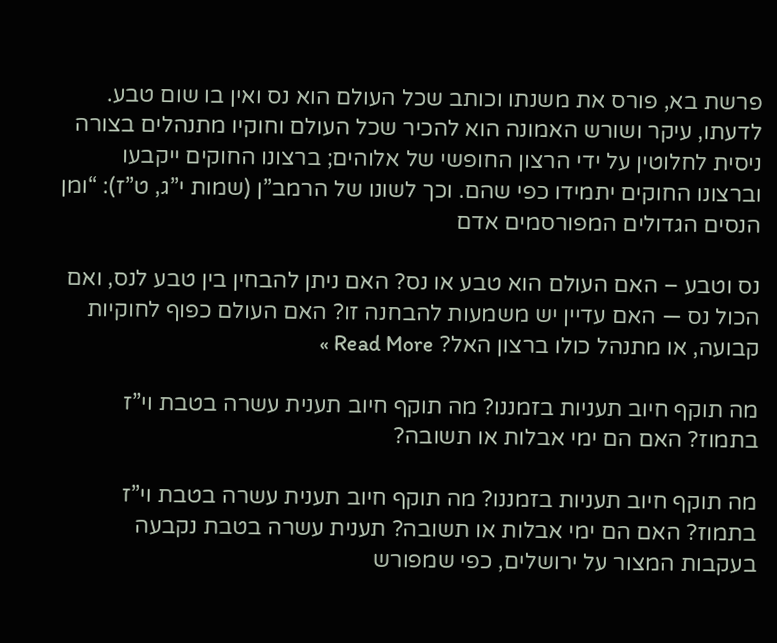פרשת בא, פורס את משנתו וכותב שכל העולם הוא נס ואין בו שום טבע. לדעתו, עיקר ושורש האמונה הוא להכיר שכל העולם וחוקיו מתנהלים בצורה ניסית לחלוטין על ידי הרצון החופשי של אלוהים; ברצונו החוקים ייקבעו וברצונו החוקים יתמידו כפי שהם. וכך לשונו של הרמב”ן (שמות י”ג, ט”ז): “ומן הנסים הגדולים המפורסמים אדם

נס וטבע – האם העולם הוא טבע או נס? האם ניתן להבחין בין טבע לנס, ואם הכול נס — האם עדיין יש משמעות להבחנה זו? האם העולם כפוף לחוקיות קבועה, או מתנהל כולו ברצון האל? Read More »

מה תוקף חיוב תעניות בזמננו? מה תוקף חיוב תענית עשרה בטבת וי”ז בתמוז? האם הם ימי אבלות או תשובה?

מה תוקף חיוב תעניות בזמננו? מה תוקף חיוב תענית עשרה בטבת וי”ז בתמוז? האם הם ימי אבלות או תשובה? תענית עשרה בטבת נקבעה בעקבות המצור על ירושלים, כפי שמפורש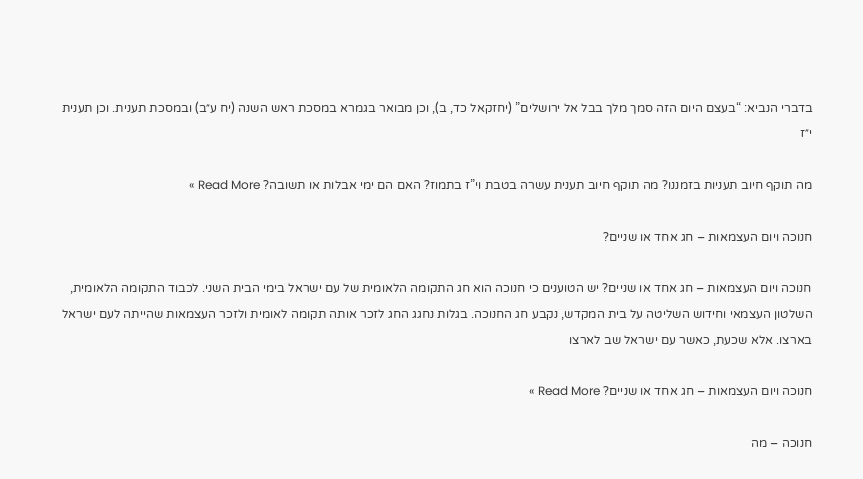בדברי הנביא: “בעצם היום הזה סמך מלך בבל אל ירושלים” (יחזקאל כד, ב), וכן מבואר בגמרא במסכת ראש השנה (יח ע״ב) ובמסכת תענית. וכן תענית י״ז

מה תוקף חיוב תעניות בזמננו? מה תוקף חיוב תענית עשרה בטבת וי”ז בתמוז? האם הם ימי אבלות או תשובה? Read More »

חנוכה ויום העצמאות – חג אחד או שניים?

חנוכה ויום העצמאות – חג אחד או שניים? יש הטוענים כי חנוכה הוא חג התקומה הלאומית של עם ישראל בימי הבית השני. לכבוד התקומה הלאומית, השלטון העצמאי וחידוש השליטה על בית המקדש, נקבע חג החנוכה. בגלות נחגג החג לזכר אותה תקומה לאומית ולזכר העצמאות שהייתה לעם ישראל בארצו. אלא שכעת, כאשר עם ישראל שב לארצו

חנוכה ויום העצמאות – חג אחד או שניים? Read More »

חנוכה – מה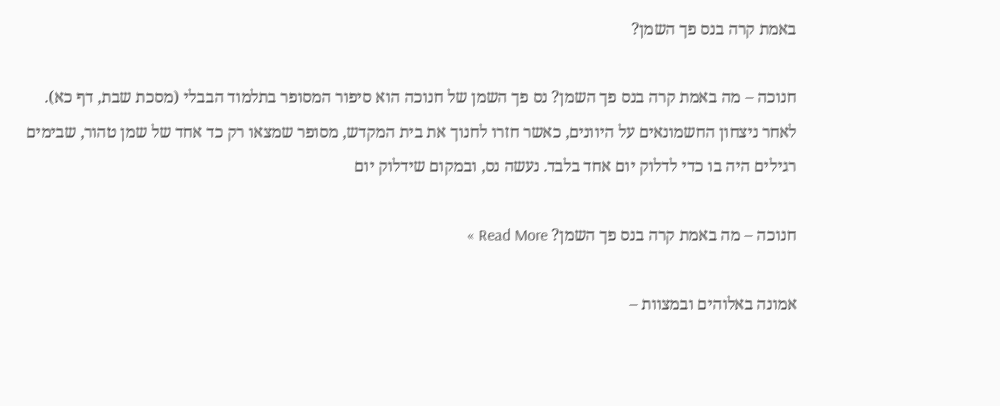באמת קרה בנס פך השמן?

חנוכה – מה באמת קרה בנס פך השמן? נס פך השמן של חנוכה הוא סיפור המסופר בתלמוד הבבלי (מסכת שבת, דף כא). לאחר ניצחון החשמונאים על היוונים, כאשר חזרו לחנוך את בית המקדש, מסופר שמצאו רק כד אחד של שמן טהור, שבימים רגילים היה בו כדי לדלוק יום אחד בלבד. נעשה נס, ובמקום שידלוק יום

חנוכה – מה באמת קרה בנס פך השמן? Read More »

אמונה באלוהים ובמצוות –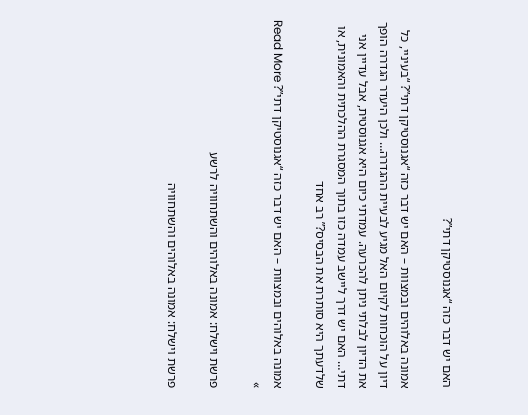האם יש דבר כזה “אגנוסטיקן דתי”?

אמונה באלוהים ובמצוות – האם יש דבר כזה “אגנוסטיקן דתי”? “בעיניי, כל דיון על הוכחות לקיום האל מגיע לבעיית ההגדרה… ולכן היעדר הגדרה הופך את הדיון לבלתי ניתן להכרעה. עמדתי כיום היא אגנוסטית, אבל עדיין אני דתי… האם יש דרך ליישב עמדה כזו בתוך המסגרת ההלכתית והאמונית, או שלדעתך היא סותרת את הבסיס?” רב אחד

אמונה באלוהים ובמצוות – האם יש דבר כזה “אגנוסטיקן דתי”? Read More »

פרשת וישלח: אמונה באלוהים והשתחוויה לרשע

פרשת וישלח: אמונה באלוהים והשתחוויה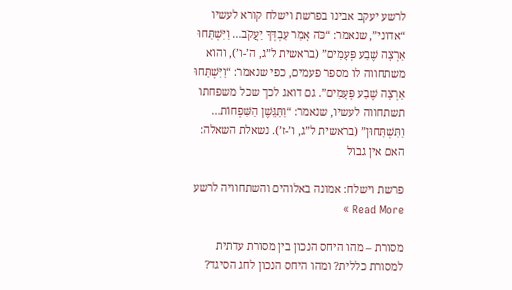לרשע יעקב אבינו בפרשת וישלח קורא לעשיו “אדוני”, שנאמר: “כֹּה אָמַר עַבְדְּךָ יַעֲקֹב… וַיִּשְׁתַּחוּ אַרְצָה שֶׁבַע פְּעָמִים” (בראשית ל”ג, ה’-ו’), והוא משתחווה לו מספר פעמים, כפי שנאמר: “וַיִּשְׁתַּחוּ אַרְצָה שֶׁבַע פְּעָמִים”. גם דואג לכך שכל משפחתו תשתחווה לעשיו, שנאמר: “וַתַּגֵּשֶׁן הַשִּׁפְחוֹת… וַתִּשְׁתַּחוּן” (בראשית ל”ג, ו’-ז’). נשאלת השאלה: האם אין גבול

פרשת וישלח: אמונה באלוהים והשתחוויה לרשע Read More »

מסורת – מהו היחס הנכון בין מסורת עדתית למסורת כללית? ומהו היחס הנכון לחג הסיגד?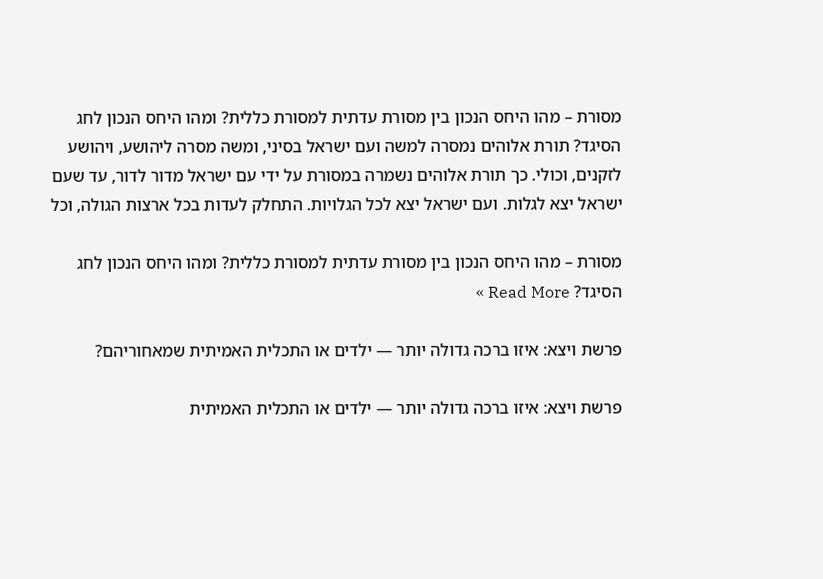מסורת – מהו היחס הנכון בין מסורת עדתית למסורת כללית? ומהו היחס הנכון לחג הסיגד? תורת אלוהים נמסרה למשה ועם ישראל בסיני, ומשה מסרה ליהושע, ויהושע לזקנים, וכולי. כך תורת אלוהים נשמרה במסורת על ידי עם ישראל מדור לדור, עד שעם ישראל יצא לגלות. ועם ישראל יצא לכל הגלויות. התחלק לעדות בכל ארצות הגולה, וכל

מסורת – מהו היחס הנכון בין מסורת עדתית למסורת כללית? ומהו היחס הנכון לחג הסיגד? Read More »

פרשת ויצא: איזו ברכה גדולה יותר — ילדים או התכלית האמיתית שמאחוריהם?

פרשת ויצא: איזו ברכה גדולה יותר — ילדים או התכלית האמיתית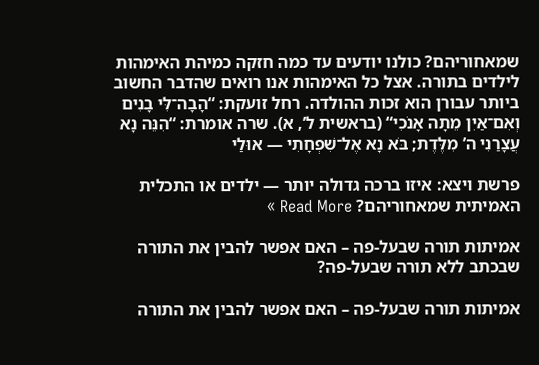שמאחוריהם? כולנו יודעים עד כמה חזקה כמיהת האימהות לילדים בתורה. אצל כל האימהות אנו רואים שהדבר החשוב ביותר עבורן הוא זכות ההולדה. רחל זועקת: “הָבָה־לִּי בָנִים וְאִם־אַיִן מֵתָה אָנֹכִי“ (בראשית ל’, א). שרה אומרת: “הִנֵּה נָא עֲצָרַנִי ה’ מִלֶּדֶת; בֹּא נָא אֶל־שִׁפְחָתִי — אוּלַי

פרשת ויצא: איזו ברכה גדולה יותר — ילדים או התכלית האמיתית שמאחוריהם? Read More »

אמיתות תורה שבעל-פה – האם אפשר להבין את התורה שבכתב ללא תורה שבעל-פה?

אמיתות תורה שבעל-פה – האם אפשר להבין את התורה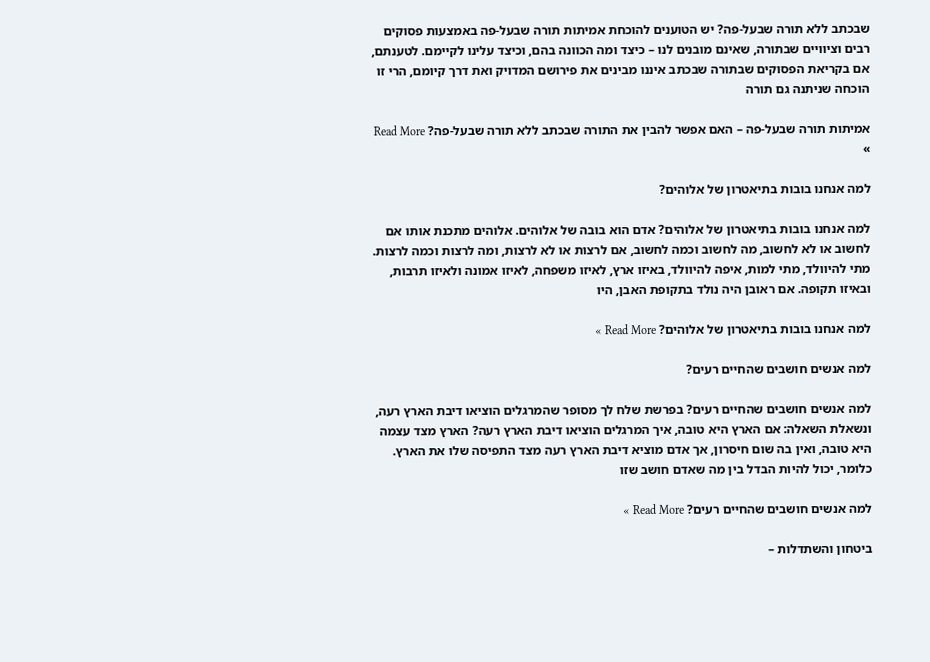שבכתב ללא תורה שבעל-פה? יש הטוענים להוכחת אמיתות תורה שבעל-פה באמצעות פסוקים רבים וציוויים שבתורה, שאינם מובנים לנו – כיצד ומה הכוונה בהם, וכיצד עלינו לקיימם. לטענתם, אם בקריאת הפסוקים שבתורה שבכתב איננו מבינים את פירושם המדויק ואת דרך קיומם, הרי זו הוכחה שניתנה גם תורה

אמיתות תורה שבעל-פה – האם אפשר להבין את התורה שבכתב ללא תורה שבעל-פה? Read More »

למה אנחנו בובות בתיאטרון של אלוהים?

למה אנחנו בובות בתיאטרון של אלוהים? אדם הוא בובה של אלוהים. אלוהים מתכנת אותו אם לחשוב או לא לחשוב, מה לחשוב וכמה לחשוב, אם לרצות או לא לרצות, ומה לרצות וכמה לרצות. מתי להיוולד, מתי למות, איפה להיוולד, באיזו ארץ, לאיזו משפחה, לאיזו אמונה ולאיזו תרבות, ובאיזו תקופה. אם ראובן היה נולד בתקופת האבן, היו

למה אנחנו בובות בתיאטרון של אלוהים? Read More »

למה אנשים חושבים שהחיים רעים?

למה אנשים חושבים שהחיים רעים? בפרשת שלח לך מסופר שהמרגלים הוציאו דיבת הארץ רעה, ונשאלת השאלה: אם הארץ היא טובה, איך המרגלים הוציאו דיבת הארץ רעה? הארץ מצד עצמה היא טובה, ואין בה שום חיסרון, אך אדם מוציא דיבת הארץ רעה מצד התפיסה שלו את הארץ. כלומר, יכול להיות הבדל בין מה שאדם חושב שזו

למה אנשים חושבים שהחיים רעים? Read More »

ביטחון והשתדלות –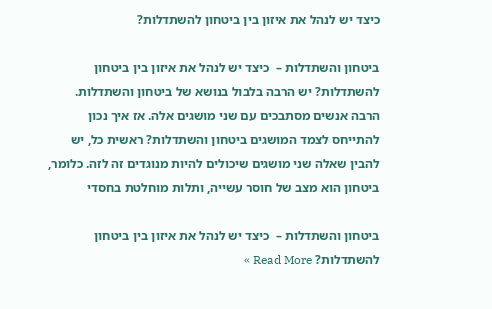כיצד יש לנהל את איזון בין ביטחון להשתדלות?

ביטחון והשתדלות –  כיצד יש לנהל את איזון בין ביטחון להשתדלות? יש הרבה בלבול בנושא של ביטחון והשתדלות. הרבה אנשים מסתבכים עם שני מושגים אלה. אז איך נכון להתייחס לצמד המושגים ביטחון והשתדלות? ראשית כל, יש להבין שאלה שני מושגים שיכולים להיות מנוגדים זה לזה. כלומר, ביטחון הוא מצב של חוסר עשייה, ותלות מוחלטת בחסדי

ביטחון והשתדלות –  כיצד יש לנהל את איזון בין ביטחון להשתדלות? Read More »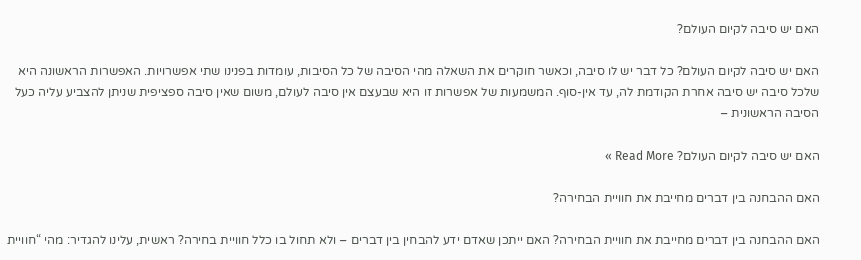האם יש סיבה לקיום העולם?

האם יש סיבה לקיום העולם? כל דבר יש לו סיבה, וכאשר חוקרים את השאלה מהי הסיבה של כל הסיבות, עומדות בפנינו שתי אפשרויות. האפשרות הראשונה היא שלכל סיבה יש סיבה אחרת הקודמת לה, עד אין-סוף. המשמעות של אפשרות זו היא שבעצם אין סיבה לעולם, משום שאין סיבה ספציפית שניתן להצביע עליה כעל הסיבה הראשונית –

האם יש סיבה לקיום העולם? Read More »

האם ההבחנה בין דברים מחייבת את חוויית הבחירה?

האם ההבחנה בין דברים מחייבת את חוויית הבחירה? האם ייתכן שאדם ידע להבחין בין דברים – ולא תחול בו כלל חוויית בחירה? ראשית, עלינו להגדיר: מהי “חוויית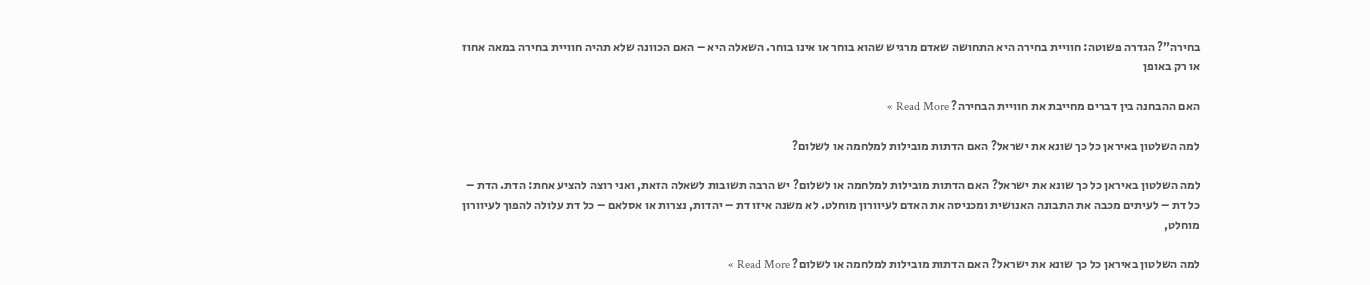בחירה”? הגדרה פשוטה: חוויית בחירה היא התחושה שאדם מרגיש שהוא בוחר או אינו בוחר. השאלה היא – האם הכוונה שלא תהיה חוויית בחירה במאה אחוז או רק באופן

האם ההבחנה בין דברים מחייבת את חוויית הבחירה? Read More »

למה השלטון באיראן כל כך שונא את ישראל? האם הדתות מובילות למלחמה או לשלום?

למה השלטון באיראן כל כך שונא את ישראל? האם הדתות מובילות למלחמה או לשלום? יש הרבה תשובות לשאלה הזאת, ואני רוצה להציע אחת: הדת. הדת – כל דת – לעיתים מכבה את התבונה האנושית ומכניסה את האדם לעיוורון מוחלט. לא משנה איזו דת – יהדות, נצרות או אסלאם – כל דת עלולה להפוך לעיוורון מוחלט,

למה השלטון באיראן כל כך שונא את ישראל? האם הדתות מובילות למלחמה או לשלום? Read More »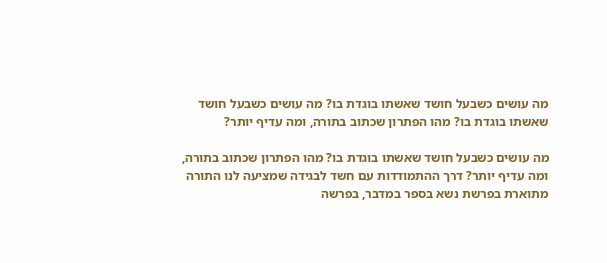מה עושים כשבעל חושד שאשתו בוגדת בו? מה עושים כשבעל חושד שאשתו בוגדת בו? מהו הפתרון שכתוב בתורה, ומה עדיף יותר?

מה עושים כשבעל חושד שאשתו בוגדת בו? מהו הפתרון שכתוב בתורה, ומה עדיף יותר? דרך ההתמודדות עם חשד לבגידה שמציעה לנו התורה מתוארת בפרשת נשא בספר במדבר, בפרשה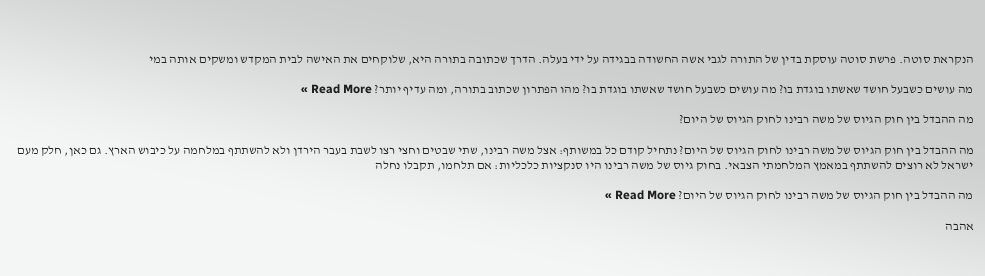הנקראת סוטה. פרשת סוטה עוסקת בדין של התורה לגבי אשה החשודה בבגידה על ידי בעלה. הדרך שכתובה בתורה היא, שלוקחים את האישה לבית המקדש ומשקים אותה במי

מה עושים כשבעל חושד שאשתו בוגדת בו? מה עושים כשבעל חושד שאשתו בוגדת בו? מהו הפתרון שכתוב בתורה, ומה עדיף יותר? Read More »

מה ההבדל בין חוק הגיוס של משה רבינו לחוק הגיוס של היום?

מה ההבדל בין חוק הגיוס של משה רבינו לחוק הגיוס של היום? נתחיל קודם כל במשותף: אצל משה רבינו, שתי שבטים וחצי רצו לשבת בעבר הירדן ולא להשתתף במלחמה על כיבוש הארץ. גם כאן, חלק מעם ישראל לא רוצים להשתתף במאמץ המלחמתי הצבאי. בחוק גיוס של משה רבינו היו סנקציות כלכליות: אם תלחמו, תקבלו נחלה

מה ההבדל בין חוק הגיוס של משה רבינו לחוק הגיוס של היום? Read More »

אהבה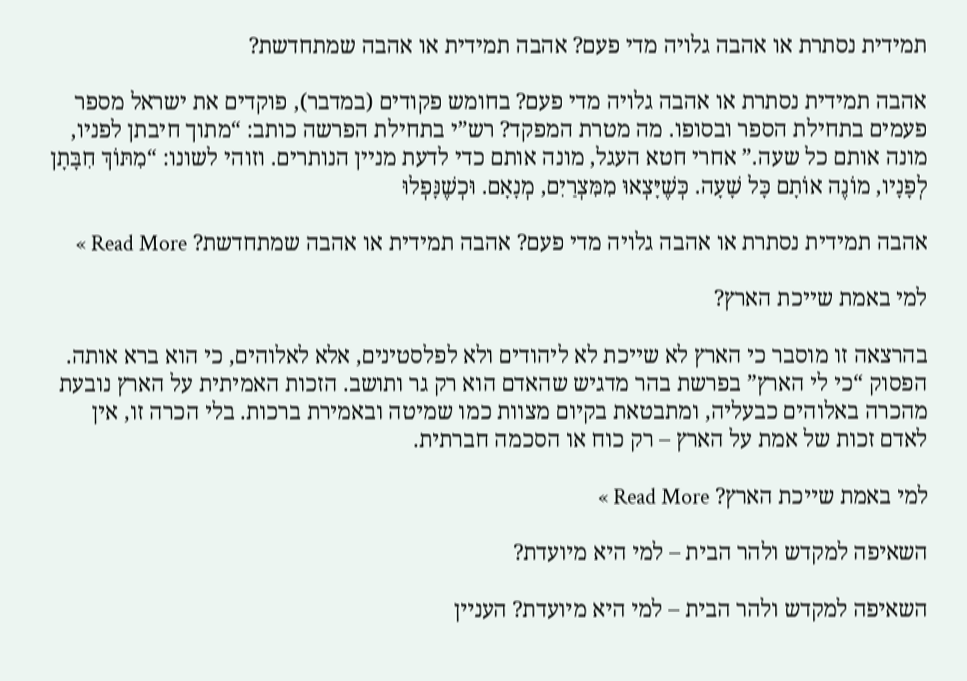תמידית נסתרת או אהבה גלויה מדי פעם? אהבה תמידית או אהבה שמתחדשת?

אהבה תמידית נסתרת או אהבה גלויה מדי פעם? בחומש פקודים (במדבר), פוקדים את ישראל מספר פעמים בתחילת הספר ובסופו. מה מטרת המפקד? רש”י בתחילת הפרשה כותב: “מתוך חיבתן לפניו, מונה אותם כל שעה.” אחרי חטא העגל, מונה אותם כדי לדעת מניין הנותרים. וזוהי לשונו: “מִתּוֹךְ חִבָּתָן לְפָנָיו, מוֹנֶה אוֹתָם כָּל שָׁעָה. כְּשֶׁיָּצְאוּ מִמִּצְרַיִם, מְנָאָם. וּכְשֶׁנָּפְלוּ

אהבה תמידית נסתרת או אהבה גלויה מדי פעם? אהבה תמידית או אהבה שמתחדשת? Read More »

למי באמת שייכת הארץ?

בהרצאה זו מוסבר כי הארץ לא שייכת לא ליהודים ולא לפלסטינים, אלא לאלוהים, כי הוא ברא אותה. הפסוק “כי לי הארץ” בפרשת בהר מדגיש שהאדם הוא רק גר ותושב. הזכות האמיתית על הארץ נובעת מהכרה באלוהים כבעליה, ומתבטאת בקיום מצוות כמו שמיטה ובאמירת ברכות. בלי הכרה זו, אין לאדם זכות של אמת על הארץ – רק כוח או הסכמה חברתית.

למי באמת שייכת הארץ? Read More »

השאיפה למקדש ולהר הבית – למי היא מיועדת?

השאיפה למקדש ולהר הבית – למי היא מיועדת? העניין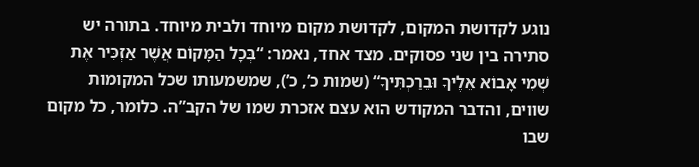נוגע לקדושת המקום, לקדושת מקום מיוחד ולבית מיוחד. בתורה יש סתירה בין שני פסוקים. מצד אחד, נאמר: “בְּכָל הַמָּקוֹם אֲשֶׁר אַזְכִּיר אֶת שְׁמִי אָבוֹא אֵלֶיךָ וּבֵרַכְתִּיךָ“ (שמות כ’, כ’), שמשמעותו שכל המקומות שווים, והדבר המקודש הוא עצם אזכרת שמו של הקב”ה. כלומר, כל מקום שבו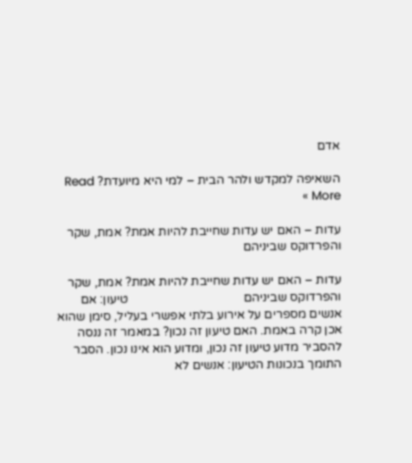אדם

השאיפה למקדש ולהר הבית – למי היא מיועדת? Read More »

עדות – האם יש עדות שחייבת להיות אמת? אמת, שקר והפרדוקס שביניהם

עדות – האם יש עדות שחייבת להיות אמת? אמת, שקר והפרדוקס שביניהם                                     טיעון: אם אנשים מספרים על אירוע בלתי אפשרי בעליל, סימן שהוא אכן קרה באמת. האם טיעון זה נכון? במאמר זה ננסה להסביר מדוע טיעון זה נכון, ומדוע הוא אינו נכון. הסבר התומך בנכונות הטיעון: אנשים לא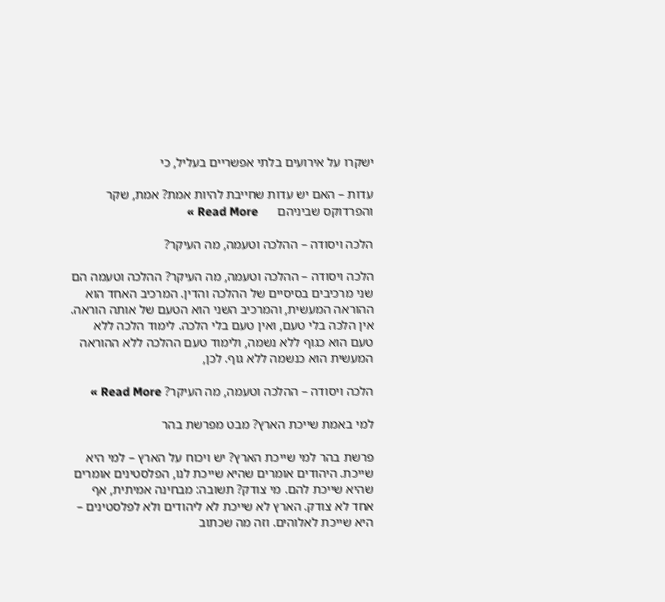ישקרו על אירועים בלתי אפשריים בעליל, כי

עדות – האם יש עדות שחייבת להיות אמת? אמת, שקר והפרדוקס שביניהם      Read More »

הלכה ויסודה – ההלכה וטעמה, מה העיקר?

הלכה ויסודה – ההלכה וטעמה, מה העיקר? ההלכה וטעמה הם שני מרכיבים בסיסיים של ההלכה והדין. המרכיב האחד הוא ההוראה המעשית, והמרכיב השני הוא הטעם של אותה הוראה. אין הלכה בלי טעם, ואין טעם בלי הלכה. לימוד הלכה ללא טעם הוא כגוף ללא נשמה, ולימוד טעם ההלכה ללא ההוראה המעשית הוא כנשמה ללא גוף. לכן,

הלכה ויסודה – ההלכה וטעמה, מה העיקר? Read More »

למי באמת שייכת הארץ? מבט מפרשת בהר

פרשת בהר למי שייכת הארץ? יש ויכוח על הארץ – למי היא שייכת. היהודים אומרים שהיא שייכת לנו, הפלסטינים אומרים שהיא שייכת להם. מי צודק? תשובה: מבחינה אמיתית, אף אחד לא צודק. הארץ לא שייכת לא ליהודים ולא לפלסטינים – היא שייכת לאלוהים. וזה מה שכתוב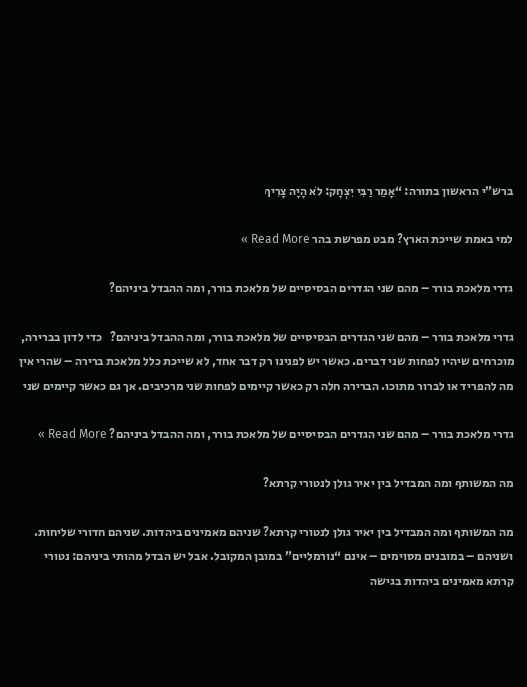ברש”י הראשון בתורה: “אָמַר רַבִּי יִצְחָק: לֹא הָיָה צָרִיךְ

למי באמת שייכת הארץ? מבט מפרשת בהר Read More »

גדרי מלאכת בורר – מהם שני הגדרים הבסיסיים של מלאכת בורר, ומה ההבדל ביניהם?

גדרי מלאכת בורר – מהם שני הגדרים הבסיסיים של מלאכת בורר, ומה ההבדל ביניהם?   כדי לדון בברירה, מוכרחים שיהיו לפחות שני דברים. כאשר יש לפנינו רק דבר אחד, לא שייכת כלל מלאכת ברירה – שהרי אין מה להפריד או לברור מתוכו. הברירה חלה רק כאשר קיימים לפחות שני מרכיבים. אך גם כאשר קיימים שני

גדרי מלאכת בורר – מהם שני הגדרים הבסיסיים של מלאכת בורר, ומה ההבדל ביניהם? Read More »

מה המשותף ומה המבדיל בין יאיר גולן לנטורי קרתא?

מה המשותף ומה המבדיל בין יאיר גולן לנטורי קרתא? שניהם מאמינים ביהדות. שניהם חדורי שליחות. ושניהם – במובנים מסוימים – אינם “נורמליים” במובן המקובל. אבל יש הבדל מהותי ביניהם: נטורי קרתא מאמינים ביהדות בגישה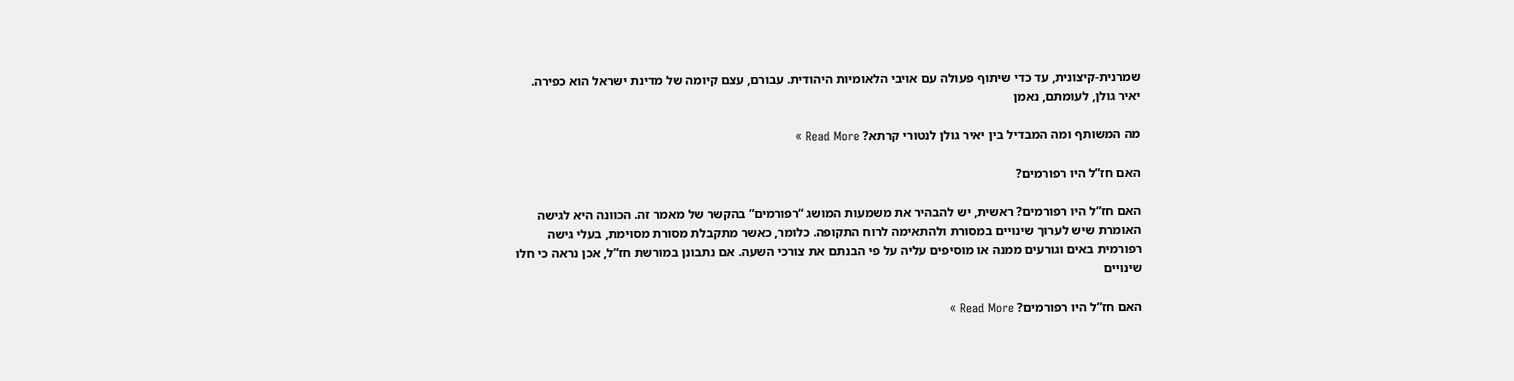שמרנית-קיצונית, עד כדי שיתוף פעולה עם אויבי הלאומיות היהודית. עבורם, עצם קיומה של מדינת ישראל הוא כפירה. יאיר גולן, לעומתם, נאמן

מה המשותף ומה המבדיל בין יאיר גולן לנטורי קרתא? Read More »

האם חז”ל היו רפורמים?

האם חז”ל היו רפורמים? ראשית, יש להבהיר את משמעות המושג “רפורמים” בהקשר של מאמר זה. הכוונה היא לגישה האומרת שיש לערוך שינויים במסורת ולהתאימה לרוח התקופה. כלומר, כאשר מתקבלת מסורת מסוימת, בעלי גישה רפורמית באים וגורעים ממנה או מוסיפים עליה על פי הבנתם את צורכי השעה. אם נתבונן במורשת חז”ל, אכן נראה כי חלו שינויים

האם חז”ל היו רפורמים? Read More »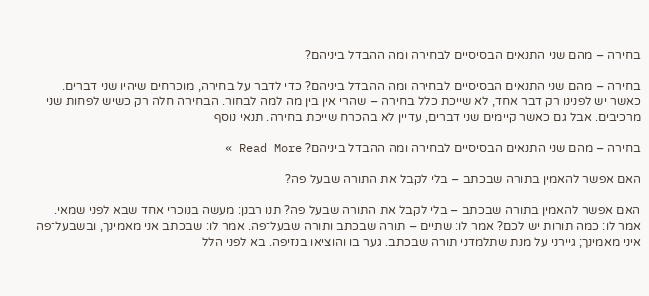בחירה – מהם שני התנאים הבסיסיים לבחירה ומה ההבדל ביניהם?

בחירה – מהם שני התנאים הבסיסיים לבחירה ומה ההבדל ביניהם? כדי לדבר על בחירה, מוכרחים שיהיו שני דברים. כאשר יש לפנינו רק דבר אחד, לא שייכת כלל בחירה – שהרי אין בין מה למה לבחור. הבחירה חלה רק כשיש לפחות שני מרכיבים. אבל גם כאשר קיימים שני דברים, עדיין לא בהכרח שייכת בחירה. תנאי נוסף

בחירה – מהם שני התנאים הבסיסיים לבחירה ומה ההבדל ביניהם? Read More »

האם אפשר להאמין בתורה שבכתב – בלי לקבל את התורה שבעל פה?

האם אפשר להאמין בתורה שבכתב – בלי לקבל את התורה שבעל פה? תנו רבנן: מעשה בנוכרי אחד שבא לפני שמאי. אמר לו: כמה תורות יש לכם? אמר לו: שתיים – תורה שבכתב ותורה שבעל־פה. אמר לו: שבכתב אני מאמינך, ובשבעל־פה איני מאמינך; גיירני על מנת שתלמדני תורה שבכתב. גער בו והוציאו בנזיפה. בא לפני הלל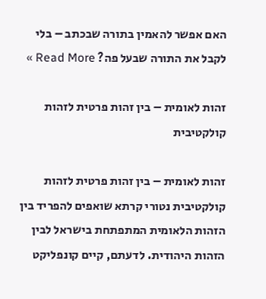האם אפשר להאמין בתורה שבכתב – בלי לקבל את התורה שבעל פה? Read More »

זהות לאומית – בין זהות פרטית לזהות קולקטיבית

זהות לאומית – בין זהות פרטית לזהות קולקטיבית נטורי קרתא שואפים להפריד בין הזהות הלאומית המתפתחת בישראל לבין הזהות היהודית. לדעתם, קיים קונפליקט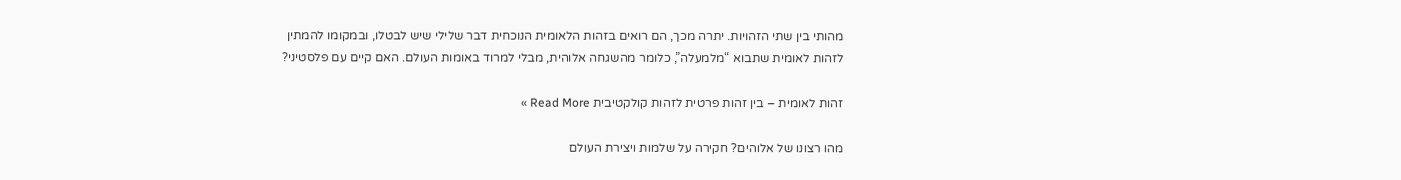מהותי בין שתי הזהויות. יתרה מכך, הם רואים בזהות הלאומית הנוכחית דבר שלילי שיש לבטלו, ובמקומו להמתין לזהות לאומית שתבוא “מלמעלה”, כלומר מהשגחה אלוהית, מבלי למרוד באומות העולם. האם קיים עם פלסטיני?

זהות לאומית – בין זהות פרטית לזהות קולקטיבית Read More »

מהו רצונו של אלוהים? חקירה על שלמות ויצירת העולם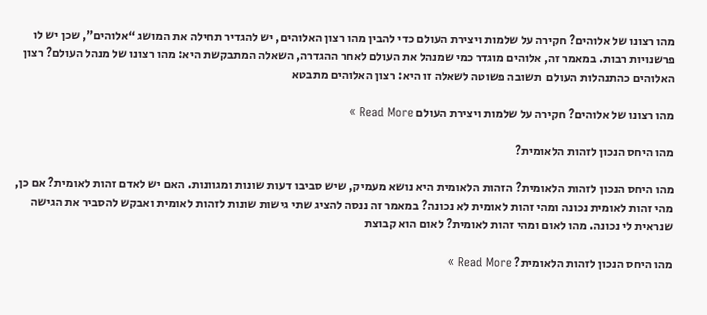מהו רצונו של אלוהים? חקירה על שלמות ויצירת העולם כדי להבין מהו רצון האלוהים, יש להגדיר תחילה את המושג “אלוהים”, שכן יש לו פרשנויות רבות. במאמר זה, אלוהים מוגדר כמי שמנהל את העולם לאחר ההגדרה, השאלה המתבקשת היא: מהו רצונו של מנהל העולם? רצון האלוהים כהתנהלות העולם  תשובה פשוטה לשאלה זו היא: רצון האלוהים מתבטא

מהו רצונו של אלוהים? חקירה על שלמות ויצירת העולם Read More »

מהו היחס הנכון לזהות הלאומית?

מהו היחס הנכון לזהות הלאומית? הזהות הלאומית היא נושא מעמיק, שיש סביבו דעות שונות ומגוונות. האם יש לאדם זהות לאומית? אם כן, מהי זהות לאומית נכונה ומהי זהות לאומית לא נכונה? במאמר זה ננסה להציג שתי גישות שונות לזהות לאומית ואבקש להסביר את הגישה שנראית לי נכונה. מהו לאום ומהי זהות לאומית? לאום הוא קבוצת

מהו היחס הנכון לזהות הלאומית? Read More »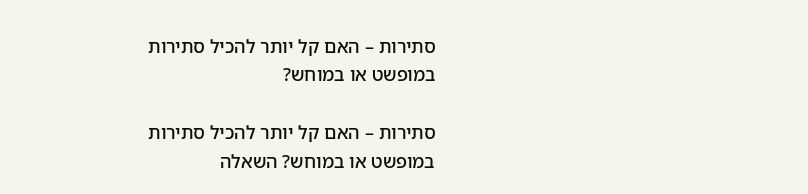סתירות – האם קל יותר להכיל סתירות במופשט או במוחש?

סתירות – האם קל יותר להכיל סתירות במופשט או במוחש? השאלה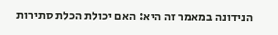הנידונה במאמר זה היא: האם יכולת הכלת סתירות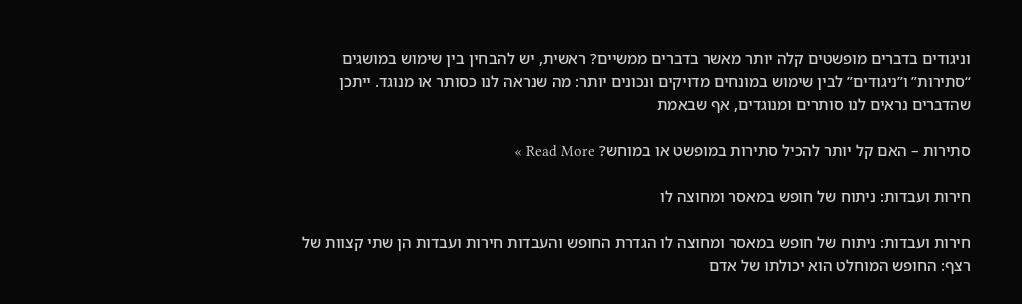וניגודים בדברים מופשטים קלה יותר מאשר בדברים ממשיים? ראשית, יש להבחין בין שימוש במושגים “סתירות” ו”ניגודים” לבין שימוש במונחים מדויקים ונכונים יותר: מה שנראה לנו כסותר או מנוגד. ייתכן שהדברים נראים לנו סותרים ומנוגדים, אף שבאמת

סתירות – האם קל יותר להכיל סתירות במופשט או במוחש? Read More »

חירות ועבדות: ניתוח של חופש במאסר ומחוצה לו

חירות ועבדות: ניתוח של חופש במאסר ומחוצה לו הגדרת החופש והעבדות חירות ועבדות הן שתי קצוות של רצף: החופש המוחלט הוא יכולתו של אדם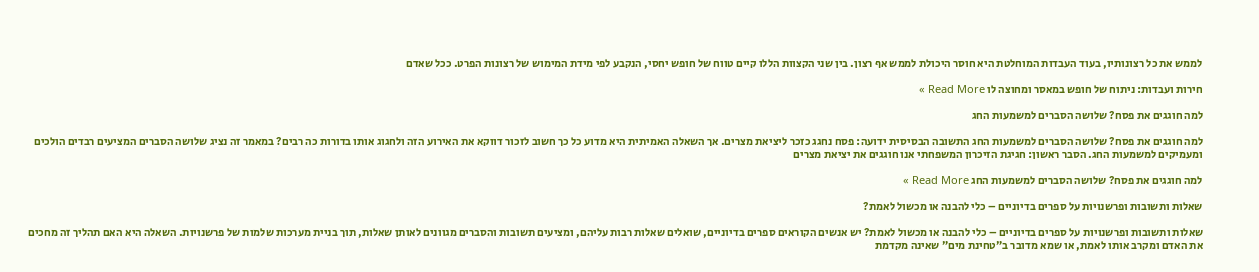לממש את כל רצונותיו, בעוד העבדות המוחלטת היא חוסר היכולת לממש אף רצון. בין שני הקצוות הללו קיים טווח של חופש יחסי, הנקבע לפי מידת המימוש של רצונות הפרט. ככל שאדם

חירות ועבדות: ניתוח של חופש במאסר ומחוצה לו Read More »

למה חוגגים את פסח? שלושה הסברים למשמעות החג

למה חוגגים את פסח? שלושה הסברים למשמעות החג התשובה הבסיסית ידועה: פסח נחגג כזכר ליציאת מצרים. אך השאלה האמיתית היא מדוע כל כך חשוב לזכור דווקא את האירוע הזה ולחגוג אותו בדורות כה רבים? במאמר זה נציג שלושה הסברים המציעים רבדים הולכים ומעמיקים למשמעות החג. הסבר ראשון: חגיגת הזיכרון המשפחתי אנו חוגגים את יציאת מצרים

למה חוגגים את פסח? שלושה הסברים למשמעות החג Read More »

שאלות ותשובות ופרשנויות על ספרים בדיוניים – כלי להבנה או מכשול לאמת?

שאלות ותשובות ופרשנויות על ספרים בדיוניים – כלי להבנה או מכשול לאמת? יש אנשים הקוראים ספרים בדיוניים, שואלים שאלות רבות עליהם, ומציעים תשובות והסברים מגוונים לאותן שאלות, תוך בניית מערכות שלמות של פרשנויות. השאלה היא האם תהליך זה מחכים את האדם ומקרב אותו לאמת, או שמא מדובר ב”טחינת מים” שאינה מקדמת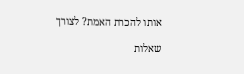אותו להכרת האמת? לצורך

שאלות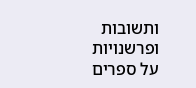ותשובות ופרשנויות על ספרים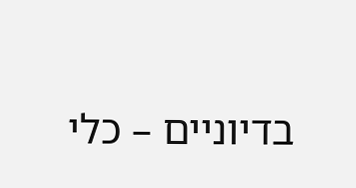בדיוניים – כלי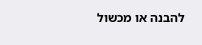להבנה או מכשול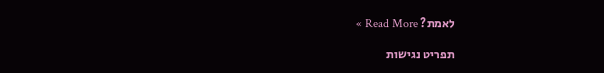לאמת? Read More »

תפריט נגישות